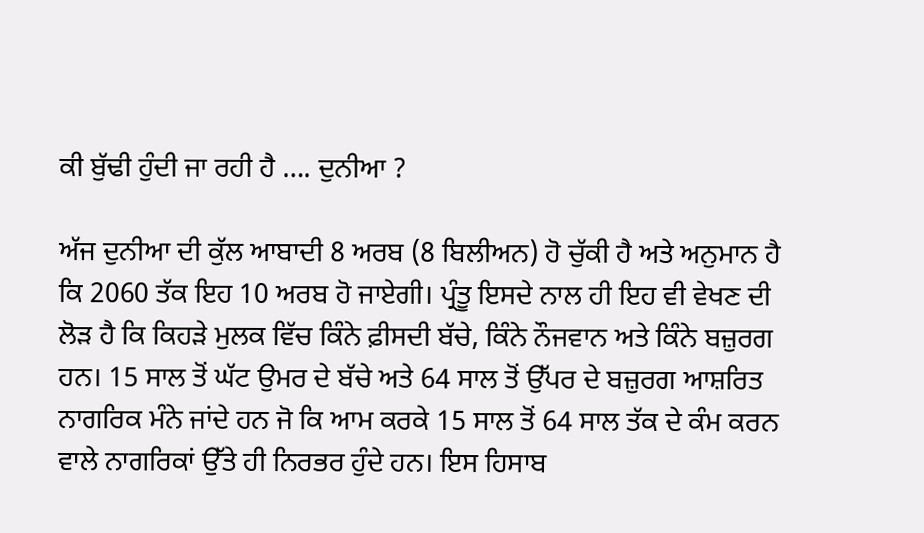ਕੀ ਬੁੱਢੀ ਹੁੰਦੀ ਜਾ ਰਹੀ ਹੈ …. ਦੁਨੀਆ ?

ਅੱਜ ਦੁਨੀਆ ਦੀ ਕੁੱਲ ਆਬਾਦੀ 8 ਅਰਬ (8 ਬਿਲੀਅਨ) ਹੋ ਚੁੱਕੀ ਹੈ ਅਤੇ ਅਨੁਮਾਨ ਹੈ ਕਿ 2060 ਤੱਕ ਇਹ 10 ਅਰਬ ਹੋ ਜਾਏਗੀ। ਪ੍ਰੰਤੂ ਇਸਦੇ ਨਾਲ ਹੀ ਇਹ ਵੀ ਵੇਖਣ ਦੀ ਲੋੜ ਹੈ ਕਿ ਕਿਹੜੇ ਮੁਲਕ ਵਿੱਚ ਕਿੰਨੇ ਫ਼ੀਸਦੀ ਬੱਚੇ, ਕਿੰਨੇ ਨੌਜਵਾਨ ਅਤੇ ਕਿੰਨੇ ਬਜ਼ੁਰਗ ਹਨ। 15 ਸਾਲ ਤੋਂ ਘੱਟ ਉਮਰ ਦੇ ਬੱਚੇ ਅਤੇ 64 ਸਾਲ ਤੋਂ ਉੱਪਰ ਦੇ ਬਜ਼ੁਰਗ ਆਸ਼ਰਿਤ ਨਾਗਰਿਕ ਮੰਨੇ ਜਾਂਦੇ ਹਨ ਜੋ ਕਿ ਆਮ ਕਰਕੇ 15 ਸਾਲ ਤੋਂ 64 ਸਾਲ ਤੱਕ ਦੇ ਕੰਮ ਕਰਨ ਵਾਲੇ ਨਾਗਰਿਕਾਂ ਉੱਤੇ ਹੀ ਨਿਰਭਰ ਹੁੰਦੇ ਹਨ। ਇਸ ਹਿਸਾਬ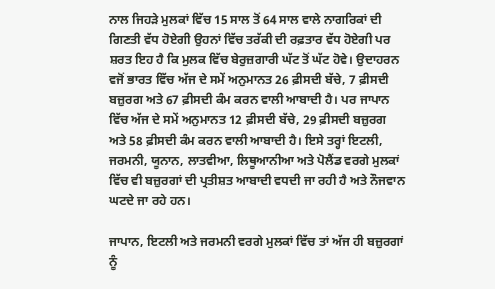ਨਾਲ ਜਿਹੜੇ ਮੁਲਕਾਂ ਵਿੱਚ 15 ਸਾਲ ਤੋਂ 64 ਸਾਲ ਵਾਲੇ ਨਾਗਰਿਕਾਂ ਦੀ ਗਿਣਤੀ ਵੱਧ ਹੋਏਗੀ ਉਹਨਾਂ ਵਿੱਚ ਤਰੱਕੀ ਦੀ ਰਫ਼ਤਾਰ ਵੱਧ ਹੋਏਗੀ ਪਰ ਸ਼ਰਤ ਇਹ ਹੈ ਕਿ ਮੁਲਕ ਵਿੱਚ ਬੇਰੁਜ਼ਗਾਰੀ ਘੱਟ ਤੋਂ ਘੱਟ ਹੋਵੇ। ਉਦਾਹਰਨ ਵਜੋਂ ਭਾਰਤ ਵਿੱਚ ਅੱਜ ਦੇ ਸਮੇਂ ਅਨੁਮਾਨਤ 26 ਫ਼ੀਸਦੀ ਬੱਚੇ, 7 ਫ਼ੀਸਦੀ ਬਜ਼ੁਰਗ ਅਤੇ 67 ਫ਼ੀਸਦੀ ਕੰਮ ਕਰਨ ਵਾਲੀ ਆਬਾਦੀ ਹੈ। ਪਰ ਜਾਪਾਨ ਵਿੱਚ ਅੱਜ ਦੇ ਸਮੇਂ ਅਨੁਮਾਨਤ 12 ਫ਼ੀਸਦੀ ਬੱਚੇ, 29 ਫ਼ੀਸਦੀ ਬਜ਼ੁਰਗ ਅਤੇ 58 ਫ਼ੀਸਦੀ ਕੰਮ ਕਰਨ ਵਾਲੀ ਆਬਾਦੀ ਹੈ। ਇਸੇ ਤਰ੍ਹਾਂ ਇਟਲੀ, ਜਰਮਨੀ, ਯੂਨਾਨ, ਲਾਤਵੀਆ, ਲਿਥੂਆਨੀਆ ਅਤੇ ਪੋਲੈਂਡ ਵਰਗੇ ਮੁਲਕਾਂ ਵਿੱਚ ਵੀ ਬਜ਼ੁਰਗਾਂ ਦੀ ਪ੍ਰਤੀਸ਼ਤ ਆਬਾਦੀ ਵਧਦੀ ਜਾ ਰਹੀ ਹੈ ਅਤੇ ਨੌਜਵਾਨ ਘਟਦੇ ਜਾ ਰਹੇ ਹਨ।

ਜਾਪਾਨ, ਇਟਲੀ ਅਤੇ ਜਰਮਨੀ ਵਰਗੇ ਮੁਲਕਾਂ ਵਿੱਚ ਤਾਂ ਅੱਜ ਹੀ ਬਜ਼ੁਰਗਾਂ ਨੂੰ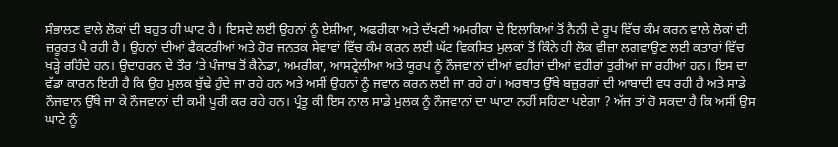ਸੰਭਾਲਣ ਵਾਲੇ ਲੋਕਾਂ ਦੀ ਬਹੁਤ ਹੀ ਘਾਟ ਹੈ। ਇਸਦੇ ਲਈ ਉਹਨਾਂ ਨੂੰ ਏਸ਼ੀਆ, ਅਫਰੀਕਾ ਅਤੇ ਦੱਖਣੀ ਅਮਰੀਕਾ ਦੇ ਇਲਾਕਿਆਂ ਤੋਂ ਨੈਨੀ ਦੇ ਰੂਪ ਵਿੱਚ ਕੰਮ ਕਰਨ ਵਾਲੇ ਲੋਕਾਂ ਦੀ ਜ਼ਰੂਰਤ ਪੈ ਰਹੀ ਹੈ। ਉਹਨਾਂ ਦੀਆਂ ਫੈਕਟਰੀਆਂ ਅਤੇ ਹੋਰ ਜਨਤਕ ਸੇਵਾਵਾਂ ਵਿੱਚ ਕੰਮ ਕਰਨ ਲਈ ਘੱਟ ਵਿਕਸਿਤ ਮੁਲਕਾਂ ਤੋਂ ਕਿੰਨੇ ਹੀ ਲੋਕ ਵੀਜ਼ਾ ਲਗਵਾਉਣ ਲਈ ਕਤਾਰਾਂ ਵਿੱਚ ਖੜ੍ਹੇ ਰਹਿੰਦੇ ਹਨ। ਉਦਾਹਰਨ ਦੇ ਤੌਰ ‘ਤੇ ਪੰਜਾਬ ਤੋਂ ਕੈਨੇਡਾ, ਅਮਰੀਕਾ, ਆਸਟ੍ਰੇਲੀਆ ਅਤੇ ਯੂਰਪ ਨੂੰ ਨੌਜਵਾਨਾਂ ਦੀਆਂ ਵਹੀਰਾਂ ਦੀਆਂ ਵਹੀਰਾਂ ਤੁਰੀਆਂ ਜਾ ਰਹੀਆਂ ਹਨ। ਇਸ ਦਾ ਵੱਡਾ ਕਾਰਨ ਇਹੀ ਹੈ ਕਿ ਉਹ ਮੁਲਕ ਬੁੱਢੇ ਹੁੰਦੇ ਜਾ ਰਹੇ ਹਨ ਅਤੇ ਅਸੀਂ ਉਹਨਾਂ ਨੂੰ ਜਵਾਨ ਕਰਨ ਲਈ ਜਾ ਰਹੇ ਹਾਂ। ਅਰਥਾਤ ਉੱਥੇ ਬਜ਼ੁਰਗਾਂ ਦੀ ਆਬਾਦੀ ਵਧ ਰਹੀ ਹੈ ਅਤੇ ਸਾਡੇ ਨੌਜਵਾਨ ਉੱਥੇ ਜਾ ਕੇ ਨੌਜਵਾਨਾਂ ਦੀ ਕਮੀ ਪੂਰੀ ਕਰ ਰਹੇ ਹਨ। ਪ੍ਰੰਤੂ ਕੀ ਇਸ ਨਾਲ ਸਾਡੇ ਮੁਲਕ ਨੂੰ ਨੌਜਵਾਨਾਂ ਦਾ ਘਾਟਾ ਨਹੀਂ ਸਹਿਣਾ ਪਏਗਾ ? ਅੱਜ ਤਾਂ ਹੋ ਸਕਦਾ ਹੈ ਕਿ ਅਸੀਂ ਉਸ ਘਾਟੇ ਨੂੰ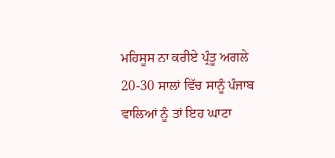ਮਹਿਸੂਸ ਨਾ ਕਰੀਏ ਪ੍ਰੰਤੂ ਅਗਲੇ 20-30 ਸਾਲਾਂ ਵਿੱਚ ਸਾਨੂੰ ਪੰਜਾਬ ਵਾਲਿਆਂ ਨੂੰ ਤਾਂ ਇਹ ਘਾਟਾ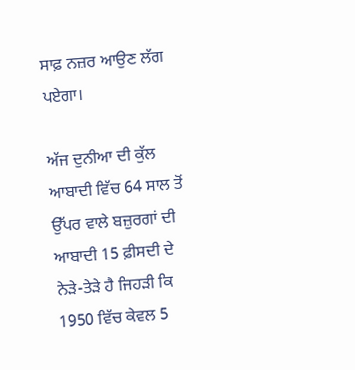ਸਾਫ਼ ਨਜ਼ਰ ਆਉਣ ਲੱਗ ਪਏਗਾ।

ਅੱਜ ਦੁਨੀਆ ਦੀ ਕੁੱਲ ਆਬਾਦੀ ਵਿੱਚ 64 ਸਾਲ ਤੋਂ ਉੱਪਰ ਵਾਲੇ ਬਜ਼ੁਰਗਾਂ ਦੀ ਆਬਾਦੀ 15 ਫ਼ੀਸਦੀ ਦੇ ਨੇੜੇ-ਤੇੜੇ ਹੈ ਜਿਹੜੀ ਕਿ 1950 ਵਿੱਚ ਕੇਵਲ 5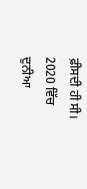ਫ਼ੀਸਦੀ ਹੀ ਸੀ। 2020 ਵਿੱਚ ਦੁਨੀਆ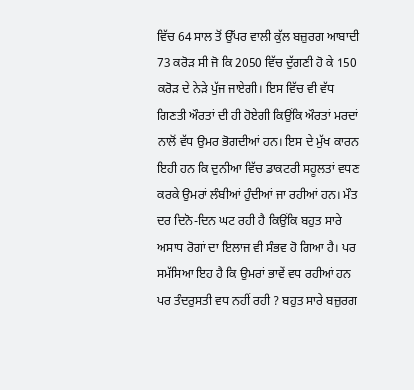ਵਿੱਚ 64 ਸਾਲ ਤੋਂ ਉੱਪਰ ਵਾਲੀ ਕੁੱਲ ਬਜ਼ੁਰਗ ਆਬਾਦੀ 73 ਕਰੋੜ ਸੀ ਜੋ ਕਿ 2050 ਵਿੱਚ ਦੁੱਗਣੀ ਹੋ ਕੇ 150 ਕਰੋੜ ਦੇ ਨੇੜੇ ਪੁੱਜ ਜਾਏਗੀ। ਇਸ ਵਿੱਚ ਵੀ ਵੱਧ ਗਿਣਤੀ ਔਰਤਾਂ ਦੀ ਹੀ ਹੋਏਗੀ ਕਿਉਂਕਿ ਔਰਤਾਂ ਮਰਦਾਂ ਨਾਲੋਂ ਵੱਧ ਉਮਰ ਭੋਗਦੀਆਂ ਹਨ। ਇਸ ਦੇ ਮੁੱਖ ਕਾਰਨ ਇਹੀ ਹਨ ਕਿ ਦੁਨੀਆ ਵਿੱਚ ਡਾਕਟਰੀ ਸਹੂਲਤਾਂ ਵਧਣ ਕਰਕੇ ਉਮਰਾਂ ਲੰਬੀਆਂ ਹੁੰਦੀਆਂ ਜਾ ਰਹੀਆਂ ਹਨ। ਮੌਤ ਦਰ ਦਿਨੋ-ਦਿਨ ਘਟ ਰਹੀ ਹੈ ਕਿਉਂਕਿ ਬਹੁਤ ਸਾਰੇ ਅਸਾਧ ਰੋਗਾਂ ਦਾ ਇਲਾਜ ਵੀ ਸੰਭਵ ਹੋ ਗਿਆ ਹੈ। ਪਰ ਸਮੱਸਿਆ ਇਹ ਹੈ ਕਿ ਉਮਰਾਂ ਭਾਵੇਂ ਵਧ ਰਹੀਆਂ ਹਨ ਪਰ ਤੰਦਰੁਸਤੀ ਵਧ ਨਹੀਂ ਰਹੀ ? ਬਹੁਤ ਸਾਰੇ ਬਜ਼ੁਰਗ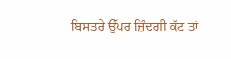ਬਿਸਤਰੇ ਉੱਪਰ ਜ਼ਿੰਦਗੀ ਕੱਟ ਤਾਂ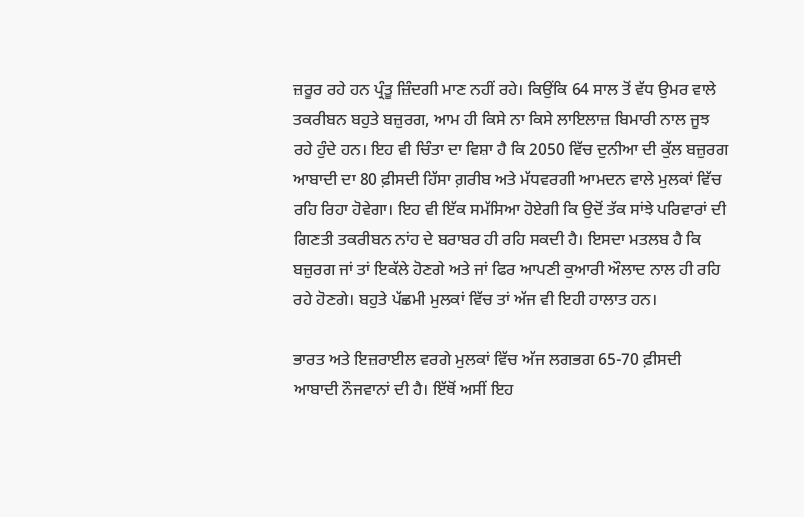ਜ਼ਰੂਰ ਰਹੇ ਹਨ ਪ੍ਰੰਤੂ ਜ਼ਿੰਦਗੀ ਮਾਣ ਨਹੀਂ ਰਹੇ। ਕਿਉਂਕਿ 64 ਸਾਲ ਤੋਂ ਵੱਧ ਉਮਰ ਵਾਲੇ ਤਕਰੀਬਨ ਬਹੁਤੇ ਬਜ਼ੁਰਗ, ਆਮ ਹੀ ਕਿਸੇ ਨਾ ਕਿਸੇ ਲਾਇਲਾਜ਼ ਬਿਮਾਰੀ ਨਾਲ ਜੂਝ ਰਹੇ ਹੁੰਦੇ ਹਨ। ਇਹ ਵੀ ਚਿੰਤਾ ਦਾ ਵਿਸ਼ਾ ਹੈ ਕਿ 2050 ਵਿੱਚ ਦੁਨੀਆ ਦੀ ਕੁੱਲ ਬਜ਼ੁਰਗ ਆਬਾਦੀ ਦਾ 80 ਫ਼ੀਸਦੀ ਹਿੱਸਾ ਗ਼ਰੀਬ ਅਤੇ ਮੱਧਵਰਗੀ ਆਮਦਨ ਵਾਲੇ ਮੁਲਕਾਂ ਵਿੱਚ ਰਹਿ ਰਿਹਾ ਹੋਵੇਗਾ। ਇਹ ਵੀ ਇੱਕ ਸਮੱਸਿਆ ਹੋਏਗੀ ਕਿ ਉਦੋਂ ਤੱਕ ਸਾਂਝੇ ਪਰਿਵਾਰਾਂ ਦੀ ਗਿਣਤੀ ਤਕਰੀਬਨ ਨਾਂਹ ਦੇ ਬਰਾਬਰ ਹੀ ਰਹਿ ਸਕਦੀ ਹੈ। ਇਸਦਾ ਮਤਲਬ ਹੈ ਕਿ ਬਜ਼ੁਰਗ ਜਾਂ ਤਾਂ ਇਕੱਲੇ ਹੋਣਗੇ ਅਤੇ ਜਾਂ ਫਿਰ ਆਪਣੀ ਕੁਆਰੀ ਔਲਾਦ ਨਾਲ ਹੀ ਰਹਿ ਰਹੇ ਹੋਣਗੇ। ਬਹੁਤੇ ਪੱਛਮੀ ਮੁਲਕਾਂ ਵਿੱਚ ਤਾਂ ਅੱਜ ਵੀ ਇਹੀ ਹਾਲਾਤ ਹਨ।

ਭਾਰਤ ਅਤੇ ਇਜ਼ਰਾਈਲ ਵਰਗੇ ਮੁਲਕਾਂ ਵਿੱਚ ਅੱਜ ਲਗਭਗ 65-70 ਫ਼ੀਸਦੀ ਆਬਾਦੀ ਨੌਜਵਾਨਾਂ ਦੀ ਹੈ। ਇੱਥੋਂ ਅਸੀਂ ਇਹ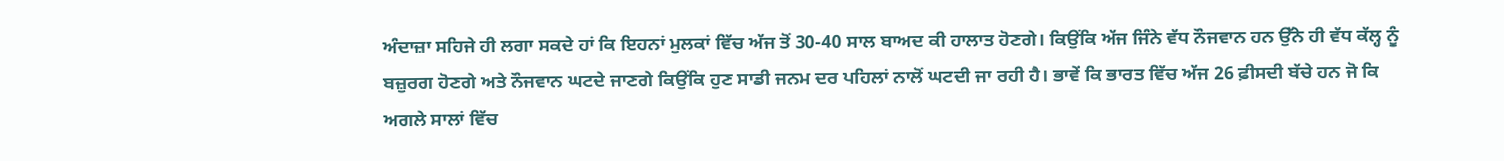ਅੰਦਾਜ਼ਾ ਸਹਿਜੇ ਹੀ ਲਗਾ ਸਕਦੇ ਹਾਂ ਕਿ ਇਹਨਾਂ ਮੁਲਕਾਂ ਵਿੱਚ ਅੱਜ ਤੋਂ 30-40 ਸਾਲ ਬਾਅਦ ਕੀ ਹਾਲਾਤ ਹੋਣਗੇ। ਕਿਉਂਕਿ ਅੱਜ ਜਿੰਨੇ ਵੱਧ ਨੌਜਵਾਨ ਹਨ ਉੱਨੇ ਹੀ ਵੱਧ ਕੱਲ੍ਹ ਨੂੰ ਬਜ਼ੁਰਗ ਹੋਣਗੇ ਅਤੇ ਨੌਜਵਾਨ ਘਟਦੇ ਜਾਣਗੇ ਕਿਉਂਕਿ ਹੁਣ ਸਾਡੀ ਜਨਮ ਦਰ ਪਹਿਲਾਂ ਨਾਲੋਂ ਘਟਦੀ ਜਾ ਰਹੀ ਹੈ। ਭਾਵੇਂ ਕਿ ਭਾਰਤ ਵਿੱਚ ਅੱਜ 26 ਫ਼ੀਸਦੀ ਬੱਚੇ ਹਨ ਜੋ ਕਿ ਅਗਲੇ ਸਾਲਾਂ ਵਿੱਚ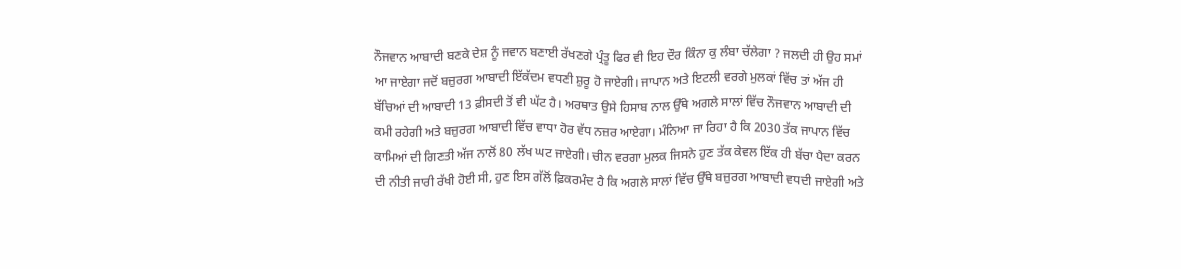ਨੌਜਵਾਨ ਆਬਾਦੀ ਬਣਕੇ ਦੇਸ਼ ਨੂੰ ਜਵਾਨ ਬਣਾਈ ਰੱਖਣਗੇ ਪ੍ਰੰਤੂ ਫਿਰ ਵੀ ਇਹ ਦੌਰ ਕਿੰਨਾ ਕੁ ਲੰਬਾ ਚੱਲੇਗਾ ? ਜਲਦੀ ਹੀ ਉਹ ਸਮਾਂ ਆ ਜਾਏਗਾ ਜਦੋਂ ਬਜ਼ੁਰਗ ਆਬਾਦੀ ਇੱਕੱਦਮ ਵਧਣੀ ਸ਼ੁਰੂ ਹੋ ਜਾਏਗੀ। ਜਾਪਾਨ ਅਤੇ ਇਟਲੀ ਵਰਗੇ ਮੁਲਕਾਂ ਵਿੱਚ ਤਾਂ ਅੱਜ ਹੀ ਬੱਚਿਆਂ ਦੀ ਆਬਾਦੀ 13 ਫ਼ੀਸਦੀ ਤੋਂ ਵੀ ਘੱਟ ਹੈ। ਅਰਥਾਤ ਉਸੇ ਹਿਸਾਬ ਨਾਲ ਉੱਥੇ ਅਗਲੇ ਸਾਲਾਂ ਵਿੱਚ ਨੌਜਵਾਨ ਆਬਾਦੀ ਦੀ ਕਮੀ ਰਹੇਗੀ ਅਤੇ ਬਜ਼ੁਰਗ ਆਬਾਦੀ ਵਿੱਚ ਵਾਧਾ ਹੋਰ ਵੱਧ ਨਜ਼ਰ ਆਏਗਾ। ਮੰਨਿਆ ਜਾ ਰਿਹਾ ਹੈ ਕਿ 2030 ਤੱਕ ਜਾਪਾਨ ਵਿੱਚ ਕਾਮਿਆਂ ਦੀ ਗਿਣਤੀ ਅੱਜ ਨਾਲੋਂ 80 ਲੱਖ ਘਟ ਜਾਏਗੀ। ਚੀਨ ਵਰਗਾ ਮੁਲਕ ਜਿਸਨੇ ਹੁਣ ਤੱਕ ਕੇਵਲ ਇੱਕ ਹੀ ਬੱਚਾ ਪੈਦਾ ਕਰਨ ਦੀ ਨੀਤੀ ਜਾਰੀ ਰੱਖੀ ਹੋਈ ਸੀ, ਹੁਣ ਇਸ ਗੱਲੋਂ ਫ਼ਿਕਰਮੰਦ ਹੈ ਕਿ ਅਗਲੇ ਸਾਲਾਂ ਵਿੱਚ ਉੱਥੇ ਬਜ਼ੁਰਗ ਆਬਾਦੀ ਵਧਦੀ ਜਾਏਗੀ ਅਤੇ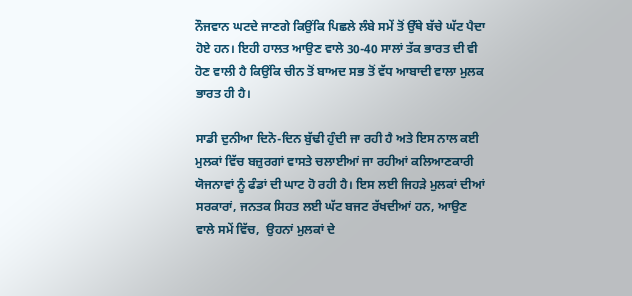ਨੌਜਵਾਨ ਘਟਦੇ ਜਾਣਗੇ ਕਿਉਂਕਿ ਪਿਛਲੇ ਲੰਬੇ ਸਮੇਂ ਤੋਂ ਉੱਥੇ ਬੱਚੇ ਘੱਟ ਪੈਦਾ ਹੋਏ ਹਨ। ਇਹੀ ਹਾਲਤ ਆਉਣ ਵਾਲੇ 30-40 ਸਾਲਾਂ ਤੱਕ ਭਾਰਤ ਦੀ ਵੀ ਹੋਣ ਵਾਲੀ ਹੈ ਕਿਉਂਕਿ ਚੀਨ ਤੋਂ ਬਾਅਦ ਸਭ ਤੋਂ ਵੱਧ ਆਬਾਦੀ ਵਾਲਾ ਮੁਲਕ ਭਾਰਤ ਹੀ ਹੈ।

ਸਾਡੀ ਦੁਨੀਆ ਦਿਨੋ-ਦਿਨ ਬੁੱਢੀ ਹੁੰਦੀ ਜਾ ਰਹੀ ਹੈ ਅਤੇ ਇਸ ਨਾਲ ਕਈ ਮੁਲਕਾਂ ਵਿੱਚ ਬਜ਼ੁਰਗਾਂ ਵਾਸਤੇ ਚਲਾਈਆਂ ਜਾ ਰਹੀਆਂ ਕਲਿਆਣਕਾਰੀ ਯੋਜਨਾਵਾਂ ਨੂੰ ਫੰਡਾਂ ਦੀ ਘਾਟ ਹੋ ਰਹੀ ਹੈ। ਇਸ ਲਈ ਜਿਹੜੇ ਮੁਲਕਾਂ ਦੀਆਂ ਸਰਕਾਰਾਂ, ਜਨਤਕ ਸਿਹਤ ਲਈ ਘੱਟ ਬਜਟ ਰੱਖਦੀਆਂ ਹਨ, ਆਉਣ ਵਾਲੇ ਸਮੇਂ ਵਿੱਚ,  ਉਹਨਾਂ ਮੁਲਕਾਂ ਦੇ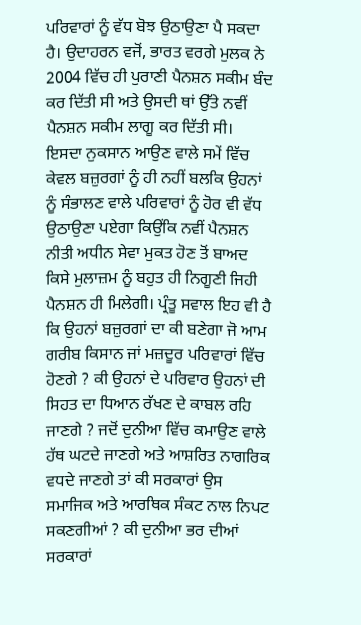ਪਰਿਵਾਰਾਂ ਨੂੰ ਵੱਧ ਬੋਝ ਉਠਾਉਣਾ ਪੈ ਸਕਦਾ ਹੈ। ਉਦਾਹਰਨ ਵਜੋਂ, ਭਾਰਤ ਵਰਗੇ ਮੁਲਕ ਨੇ 2004 ਵਿੱਚ ਹੀ ਪੁਰਾਣੀ ਪੈਨਸ਼ਨ ਸਕੀਮ ਬੰਦ ਕਰ ਦਿੱਤੀ ਸੀ ਅਤੇ ਉਸਦੀ ਥਾਂ ਉੱਤੇ ਨਵੀਂ ਪੈਨਸ਼ਨ ਸਕੀਮ ਲਾਗੂ ਕਰ ਦਿੱਤੀ ਸੀ। ਇਸਦਾ ਨੁਕਸਾਨ ਆਉਣ ਵਾਲੇ ਸਮੇਂ ਵਿੱਚ ਕੇਵਲ ਬਜ਼ੁਰਗਾਂ ਨੂੰ ਹੀ ਨਹੀਂ ਬਲਕਿ ਉਹਨਾਂ ਨੂੰ ਸੰਭਾਲਣ ਵਾਲੇ ਪਰਿਵਾਰਾਂ ਨੂੰ ਹੋਰ ਵੀ ਵੱਧ ਉਠਾਉਣਾ ਪਏਗਾ ਕਿਉਂਕਿ ਨਵੀਂ ਪੈਨਸ਼ਨ ਨੀਤੀ ਅਧੀਨ ਸੇਵਾ ਮੁਕਤ ਹੋਣ ਤੋਂ ਬਾਅਦ ਕਿਸੇ ਮੁਲਾਜ਼ਮ ਨੂੰ ਬਹੁਤ ਹੀ ਨਿਗੂਣੀ ਜਿਹੀ ਪੈਨਸ਼ਨ ਹੀ ਮਿਲੇਗੀ। ਪ੍ਰੰਤੂ ਸਵਾਲ ਇਹ ਵੀ ਹੈ ਕਿ ਉਹਨਾਂ ਬਜ਼ੁਰਗਾਂ ਦਾ ਕੀ ਬਣੇਗਾ ਜੋ ਆਮ ਗਰੀਬ ਕਿਸਾਨ ਜਾਂ ਮਜ਼ਦੂਰ ਪਰਿਵਾਰਾਂ ਵਿੱਚ ਹੋਣਗੇ ? ਕੀ ਉਹਨਾਂ ਦੇ ਪਰਿਵਾਰ ਉਹਨਾਂ ਦੀ ਸਿਹਤ ਦਾ ਧਿਆਨ ਰੱਖਣ ਦੇ ਕਾਬਲ ਰਹਿ ਜਾਣਗੇ ? ਜਦੋਂ ਦੁਨੀਆ ਵਿੱਚ ਕਮਾਉਣ ਵਾਲੇ ਹੱਥ ਘਟਦੇ ਜਾਣਗੇ ਅਤੇ ਆਸ਼ਰਿਤ ਨਾਗਰਿਕ ਵਧਦੇ ਜਾਣਗੇ ਤਾਂ ਕੀ ਸਰਕਾਰਾਂ ਉਸ ਸਮਾਜਿਕ ਅਤੇ ਆਰਥਿਕ ਸੰਕਟ ਨਾਲ ਨਿਪਟ ਸਕਣਗੀਆਂ ? ਕੀ ਦੁਨੀਆ ਭਰ ਦੀਆਂ ਸਰਕਾਰਾਂ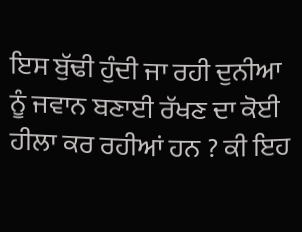ਇਸ ਬੁੱਢੀ ਹੁੰਦੀ ਜਾ ਰਹੀ ਦੁਨੀਆ ਨੂੰ ਜਵਾਨ ਬਣਾਈ ਰੱਖਣ ਦਾ ਕੋਈ ਹੀਲਾ ਕਰ ਰਹੀਆਂ ਹਨ ? ਕੀ ਇਹ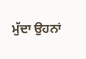ਮੁੱਦਾ ਉਹਨਾਂ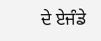ਦੇ ਏਜੰਡੇ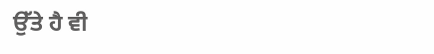ਉੱਤੇ ਹੈ ਵੀ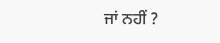ਜਾਂ ਨਹੀਂ ?